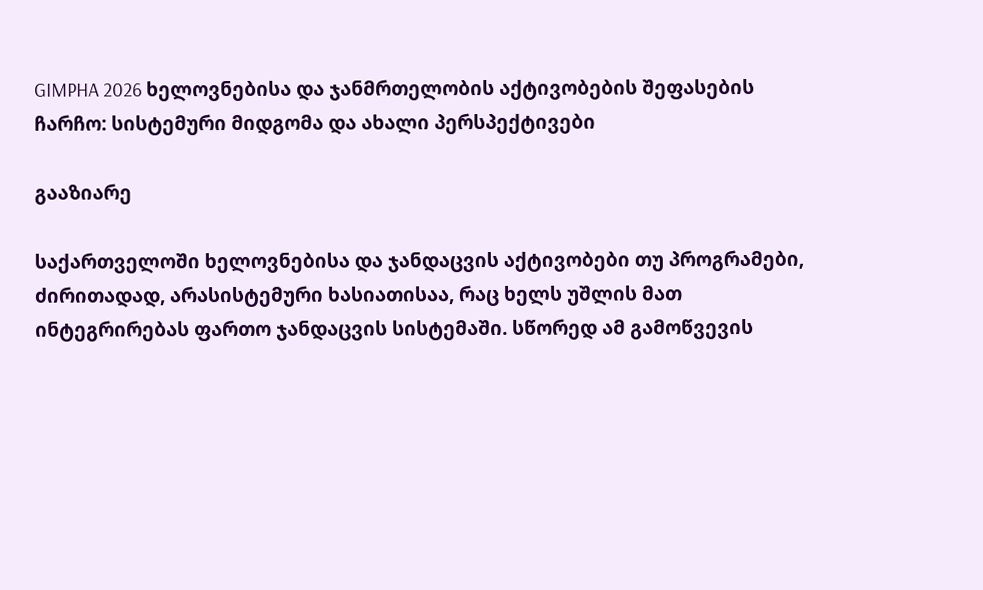GIMPHA 2026 ხელოვნებისა და ჯანმრთელობის აქტივობების შეფასების ჩარჩო: სისტემური მიდგომა და ახალი პერსპექტივები

გააზიარე

საქართველოში ხელოვნებისა და ჯანდაცვის აქტივობები თუ პროგრამები, ძირითადად, არასისტემური ხასიათისაა, რაც ხელს უშლის მათ ინტეგრირებას ფართო ჯანდაცვის სისტემაში. სწორედ ამ გამოწვევის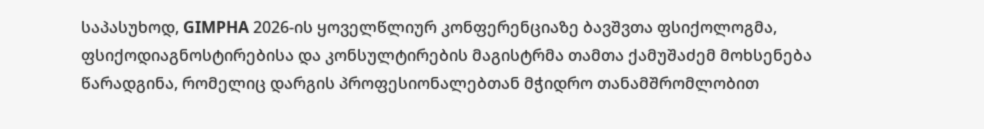საპასუხოდ, GIMPHA 2026-ის ყოველწლიურ კონფერენციაზე ბავშვთა ფსიქოლოგმა, ფსიქოდიაგნოსტირებისა და კონსულტირების მაგისტრმა თამთა ქამუშაძემ მოხსენება წარადგინა, რომელიც დარგის პროფესიონალებთან მჭიდრო თანამშრომლობით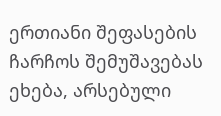ერთიანი შეფასების ჩარჩოს შემუშავებას ეხება, არსებული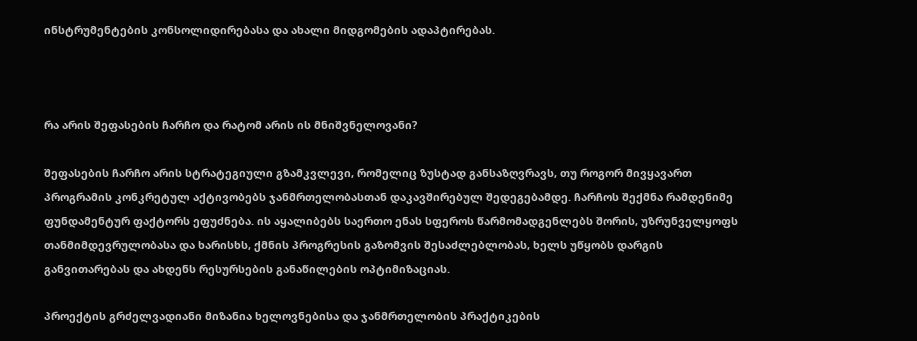ინსტრუმენტების კონსოლიდირებასა და ახალი მიდგომების ადაპტირებას.



რა არის შეფასების ჩარჩო და რატომ არის ის მნიშვნელოვანი?

შეფასების ჩარჩო არის სტრატეგიული გზამკვლევი, რომელიც ზუსტად განსაზღვრავს, თუ როგორ მივყავართ პროგრამის კონკრეტულ აქტივობებს ჯანმრთელობასთან დაკავშირებულ შედეგებამდე. ჩარჩოს შექმნა რამდენიმე ფუნდამენტურ ფაქტორს ეფუძნება. ის აყალიბებს საერთო ენას სფეროს წარმომადგენლებს შორის, უზრუნველყოფს თანმიმდევრულობასა და ხარისხს, ქმნის პროგრესის გაზომვის შესაძლებლობას, ხელს უწყობს დარგის განვითარებას და ახდენს რესურსების განაწილების ოპტიმიზაციას.

პროექტის გრძელვადიანი მიზანია ხელოვნებისა და ჯანმრთელობის პრაქტიკების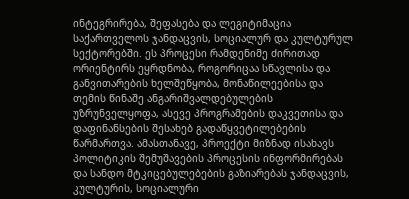ინტეგრირება, შეფასება და ლეგიტიმაცია საქართველოს ჯანდაცვის, სოციალურ და კულტურულ სექტორებში. ეს პროცესი რამდენიმე ძირითად ორიენტირს ეყრდნობა, როგორიცაა სწავლისა და განვითარების ხელშეწყობა, მონაწილეებისა და თემის წინაშე ანგარიშვალდებულების უზრუნველყოფა, ასევე პროგრამების დაკვეთისა და დაფინანსების შესახებ გადაწყვეტილებების წარმართვა. ამასთანავე, პროექტი მიზნად ისახავს პოლიტიკის შემუშავების პროცესის ინფორმირებას და სანდო მტკიცებულებების გაზიარებას ჯანდაცვის, კულტურის, სოციალური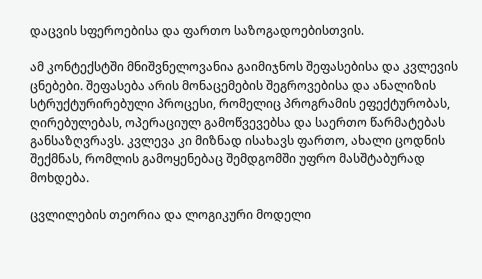დაცვის სფეროებისა და ფართო საზოგადოებისთვის.

ამ კონტექსტში მნიშვნელოვანია გაიმიჯნოს შეფასებისა და კვლევის ცნებები. შეფასება არის მონაცემების შეგროვებისა და ანალიზის სტრუქტურირებული პროცესი, რომელიც პროგრამის ეფექტურობას, ღირებულებას, ოპერაციულ გამოწვევებსა და საერთო წარმატებას განსაზღვრავს. კვლევა კი მიზნად ისახავს ფართო, ახალი ცოდნის შექმნას, რომლის გამოყენებაც შემდგომში უფრო მასშტაბურად მოხდება.

ცვლილების თეორია და ლოგიკური მოდელი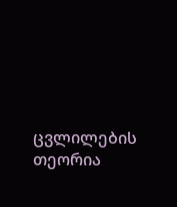ცვლილების თეორია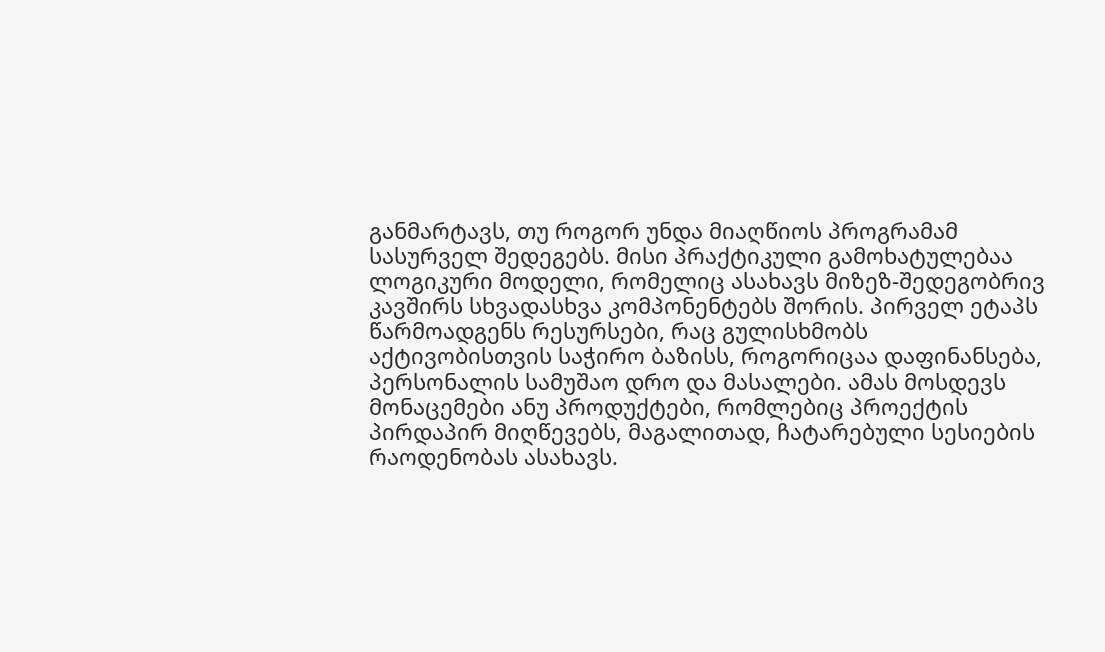განმარტავს, თუ როგორ უნდა მიაღწიოს პროგრამამ სასურველ შედეგებს. მისი პრაქტიკული გამოხატულებაა ლოგიკური მოდელი, რომელიც ასახავს მიზეზ-შედეგობრივ კავშირს სხვადასხვა კომპონენტებს შორის. პირველ ეტაპს წარმოადგენს რესურსები, რაც გულისხმობს აქტივობისთვის საჭირო ბაზისს, როგორიცაა დაფინანსება, პერსონალის სამუშაო დრო და მასალები. ამას მოსდევს მონაცემები ანუ პროდუქტები, რომლებიც პროექტის პირდაპირ მიღწევებს, მაგალითად, ჩატარებული სესიების რაოდენობას ასახავს.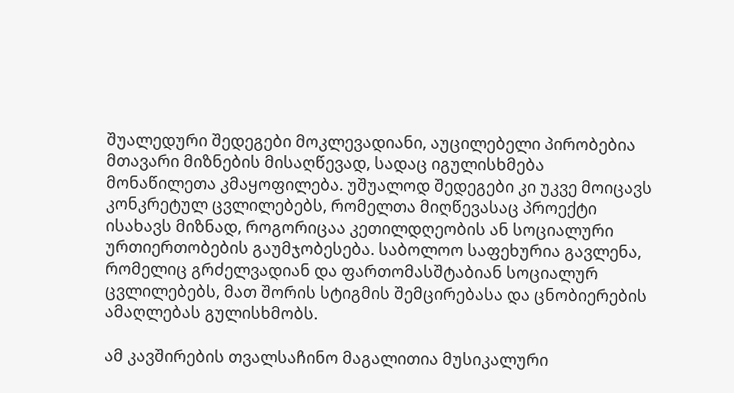შუალედური შედეგები მოკლევადიანი, აუცილებელი პირობებია მთავარი მიზნების მისაღწევად, სადაც იგულისხმება მონაწილეთა კმაყოფილება. უშუალოდ შედეგები კი უკვე მოიცავს კონკრეტულ ცვლილებებს, რომელთა მიღწევასაც პროექტი ისახავს მიზნად, როგორიცაა კეთილდღეობის ან სოციალური ურთიერთობების გაუმჯობესება. საბოლოო საფეხურია გავლენა, რომელიც გრძელვადიან და ფართომასშტაბიან სოციალურ ცვლილებებს, მათ შორის სტიგმის შემცირებასა და ცნობიერების ამაღლებას გულისხმობს.

ამ კავშირების თვალსაჩინო მაგალითია მუსიკალური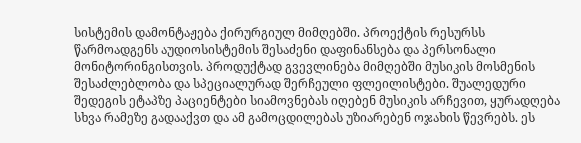სისტემის დამონტაჟება ქირურგიულ მიმღებში. პროექტის რესურსს წარმოადგენს აუდიოსისტემის შესაძენი დაფინანსება და პერსონალი მონიტორინგისთვის. პროდუქტად გვევლინება მიმღებში მუსიკის მოსმენის შესაძლებლობა და სპეციალურად შერჩეული ფლეილისტები. შუალედური შედეგის ეტაპზე პაციენტები სიამოვნებას იღებენ მუსიკის არჩევით, ყურადღება სხვა რამეზე გადააქვთ და ამ გამოცდილებას უზიარებენ ოჯახის წევრებს. ეს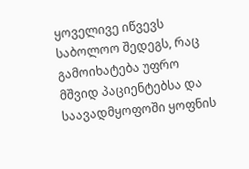ყოველივე იწვევს საბოლოო შედეგს, რაც გამოიხატება უფრო მშვიდ პაციენტებსა და საავადმყოფოში ყოფნის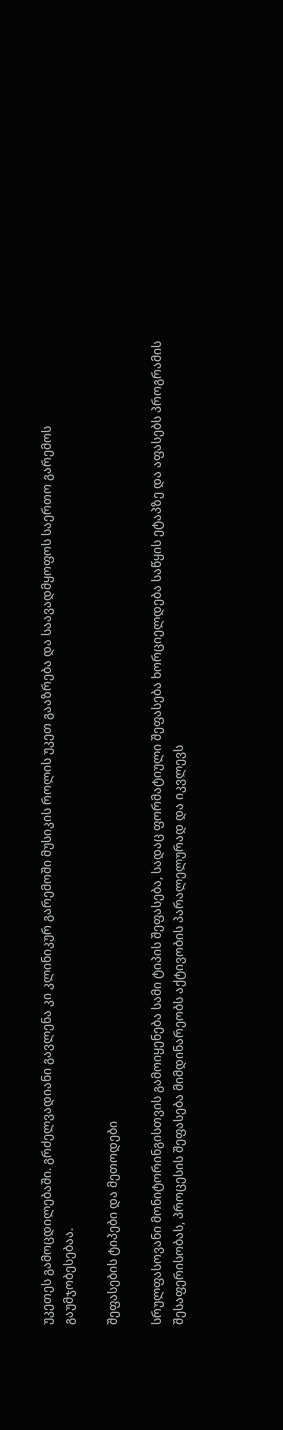უკეთეს გამოცდილებაში. გრძელვადიანი გავლენა კი კლინიკურ გარემოში მუსიკის როლის უკეთ გააზრება და საავადმყოფოს საერთო გარემოს გაუმჯობესებაა.

შეფასების ტიპები და მეთოდები

სრულფასოვანი მონიტორინგისთვის გამოიყენება სამი ტიპის შეფასება, სადაც ფორმატიული შეფასება ხორციელდება საწყის ეტაპზე და აფასებს პროგრამის შესაფერისობას, პროცესის შეფასება მიმდინარეობს აქტივობის პარალელურად და იკვლევს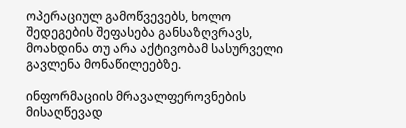ოპერაციულ გამოწვევებს, ხოლო შედეგების შეფასება განსაზღვრავს, მოახდინა თუ არა აქტივობამ სასურველი გავლენა მონაწილეებზე.

ინფორმაციის მრავალფეროვნების მისაღწევად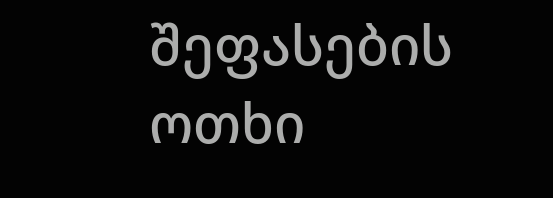შეფასების ოთხი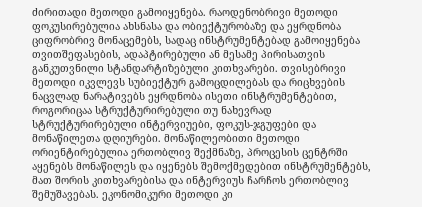ძირითადი მეთოდი გამოიყენება. რაოდენობრივი მეთოდი ფოკუსირებულია ახსნასა და ობიექტურობაზე და ეყრდნობა ციფრობრივ მონაცემებს, სადაც ინსტრუმენტებად გამოიყენება თვითშეფასების, ადაპტირებული ან მესამე პირისათვის განკუთვნილი სტანდარტიზებული კითხვარები. თვისებრივი მეთოდი იკვლევს სუბიექტურ გამოცდილებას და რიცხვების ნაცვლად ნარატივებს ეყრდნობა ისეთი ინსტრუმენტებით, როგორიცაა სტრუქტურირებული თუ ნახევრად სტრუქტურირებული ინტერვიუები, ფოკუს-ჯგუფები და მონაწილეთა დღიურები. მონაწილეობითი მეთოდი ორიენტირებულია ერთობლივ შექმნაზე, პროცესის ცენტრში აყენებს მონაწილეს და იყენებს შემოქმედებით ინსტრუმენტებს, მათ შორის კითხვარებისა და ინტერვიუს ჩარჩოს ერთობლივ შემუშავებას. ეკონომიკური მეთოდი კი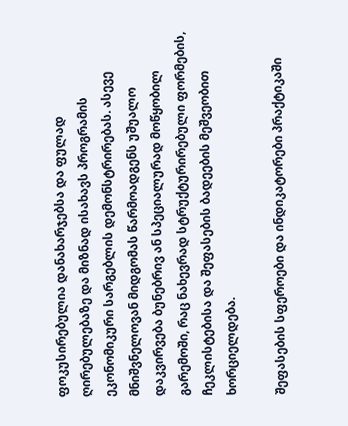ფოკუსირებულია დანახარჯებსა და ფულად ღირებულებაზე და მიზნად ისახავს პროგრამის ეკონომიკური სარგებლის დემონსტრირებას. ასევე მნიშვნელოვან მიდგომას წარმოადგენს უშუალო დაკვირვება ბუნებრივ ან სპეციალურად მოწყობილ გარემოში, რაც ნახევრად სტრუქტურირებული ფორმების, ჩეკლისტებისა და შეფასების ბადეების მეშვეობით ხორციელდება.

შეფასების სფეროები და ინდიკატორები პრაქტიკაში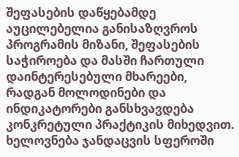შეფასების დაწყებამდე აუცილებელია განისაზღვროს პროგრამის მიზანი, შეფასების საჭიროება და მასში ჩართული დაინტერესებული მხარეები, რადგან მოლოდინები და ინდიკატორები განსხვავდება კონკრეტული პრაქტიკის მიხედვით. ხელოვნება ჯანდაცვის სფეროში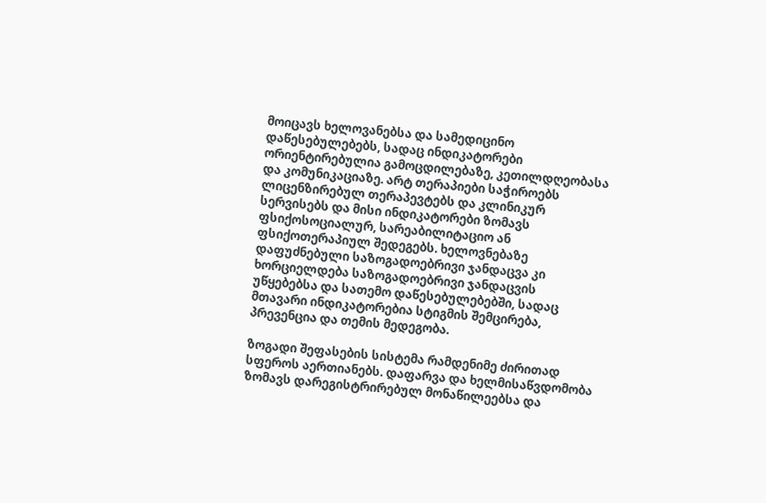მოიცავს ხელოვანებსა და სამედიცინო დაწესებულებებს, სადაც ინდიკატორები ორიენტირებულია გამოცდილებაზე, კეთილდღეობასა და კომუნიკაციაზე. არტ თერაპიები საჭიროებს ლიცენზირებულ თერაპევტებს და კლინიკურ სერვისებს და მისი ინდიკატორები ზომავს ფსიქოსოციალურ, სარეაბილიტაციო ან ფსიქოთერაპიულ შედეგებს. ხელოვნებაზე დაფუძნებული საზოგადოებრივი ჯანდაცვა კი ხორციელდება საზოგადოებრივი ჯანდაცვის უწყებებსა და სათემო დაწესებულებებში, სადაც მთავარი ინდიკატორებია სტიგმის შემცირება, პრევენცია და თემის მედეგობა.

ზოგადი შეფასების სისტემა რამდენიმე ძირითად სფეროს აერთიანებს. დაფარვა და ხელმისაწვდომობა ზომავს დარეგისტრირებულ მონაწილეებსა და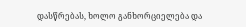დასწრებას, ხოლო განხორციელება და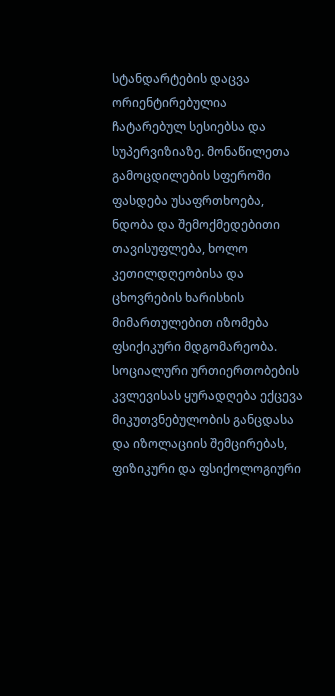სტანდარტების დაცვა ორიენტირებულია ჩატარებულ სესიებსა და სუპერვიზიაზე. მონაწილეთა გამოცდილების სფეროში ფასდება უსაფრთხოება, ნდობა და შემოქმედებითი თავისუფლება, ხოლო კეთილდღეობისა და ცხოვრების ხარისხის მიმართულებით იზომება ფსიქიკური მდგომარეობა. სოციალური ურთიერთობების კვლევისას ყურადღება ექცევა მიკუთვნებულობის განცდასა და იზოლაციის შემცირებას, ფიზიკური და ფსიქოლოგიური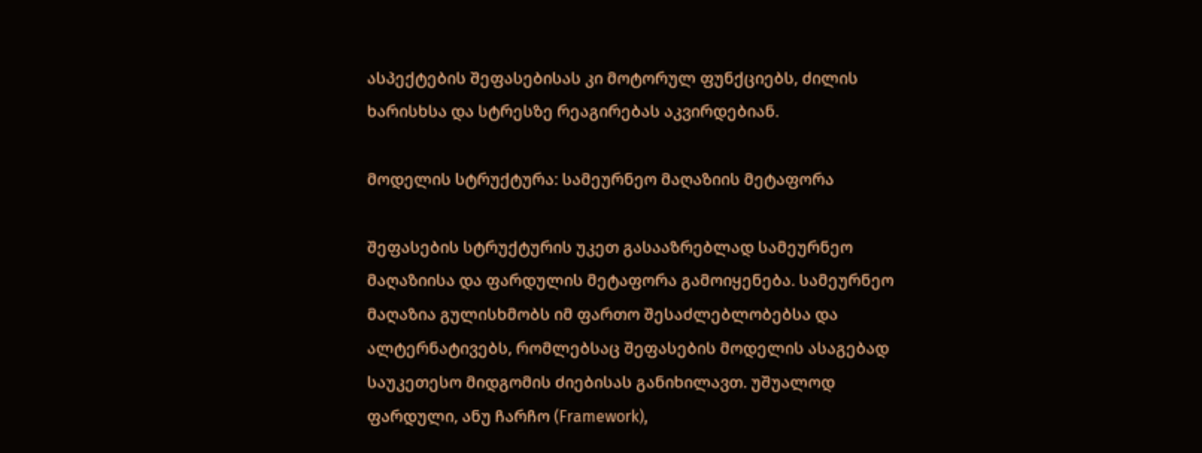ასპექტების შეფასებისას კი მოტორულ ფუნქციებს, ძილის ხარისხსა და სტრესზე რეაგირებას აკვირდებიან.

მოდელის სტრუქტურა: სამეურნეო მაღაზიის მეტაფორა

შეფასების სტრუქტურის უკეთ გასააზრებლად სამეურნეო მაღაზიისა და ფარდულის მეტაფორა გამოიყენება. სამეურნეო მაღაზია გულისხმობს იმ ფართო შესაძლებლობებსა და ალტერნატივებს, რომლებსაც შეფასების მოდელის ასაგებად საუკეთესო მიდგომის ძიებისას განიხილავთ. უშუალოდ ფარდული, ანუ ჩარჩო (Framework),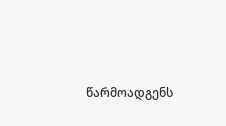წარმოადგენს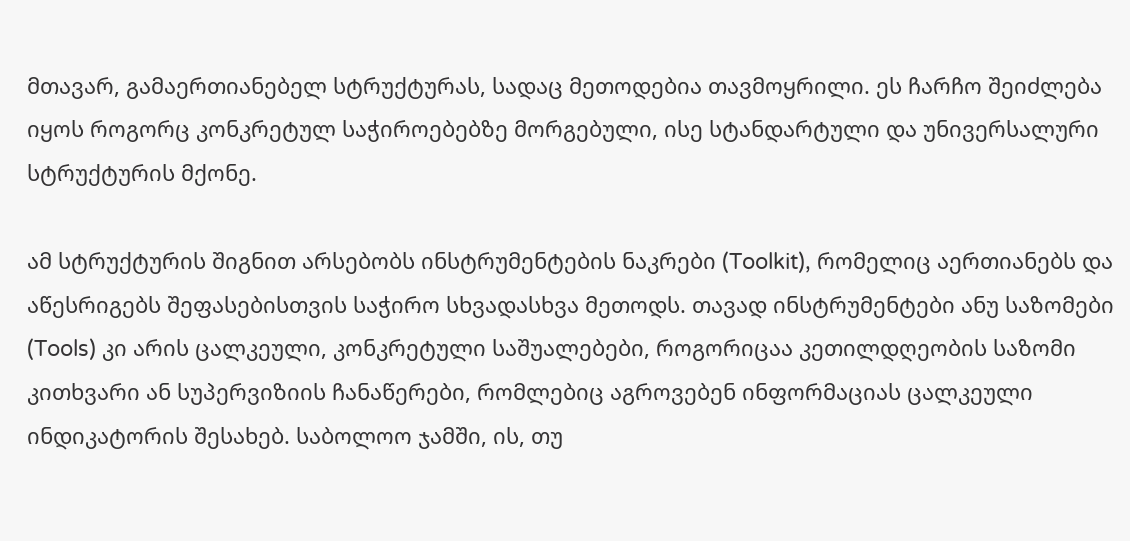მთავარ, გამაერთიანებელ სტრუქტურას, სადაც მეთოდებია თავმოყრილი. ეს ჩარჩო შეიძლება იყოს როგორც კონკრეტულ საჭიროებებზე მორგებული, ისე სტანდარტული და უნივერსალური სტრუქტურის მქონე.

ამ სტრუქტურის შიგნით არსებობს ინსტრუმენტების ნაკრები (Toolkit), რომელიც აერთიანებს და აწესრიგებს შეფასებისთვის საჭირო სხვადასხვა მეთოდს. თავად ინსტრუმენტები ანუ საზომები (Tools) კი არის ცალკეული, კონკრეტული საშუალებები, როგორიცაა კეთილდღეობის საზომი კითხვარი ან სუპერვიზიის ჩანაწერები, რომლებიც აგროვებენ ინფორმაციას ცალკეული ინდიკატორის შესახებ. საბოლოო ჯამში, ის, თუ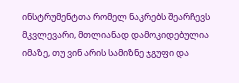ინსტრუმენტთა რომელ ნაკრებს შეარჩევს მკვლევარი, მთლიანად დამოკიდებულია იმაზე, თუ ვინ არის სამიზნე ჯგუფი და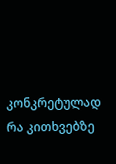კონკრეტულად რა კითხვებზე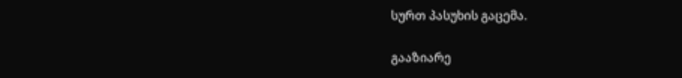სურთ პასუხის გაცემა.

გააზიარე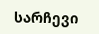სარჩევი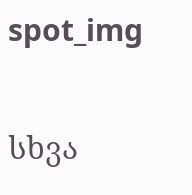spot_img

სხვა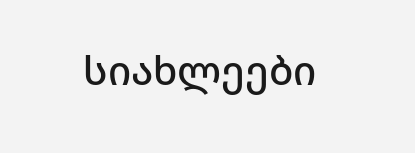სიახლეები